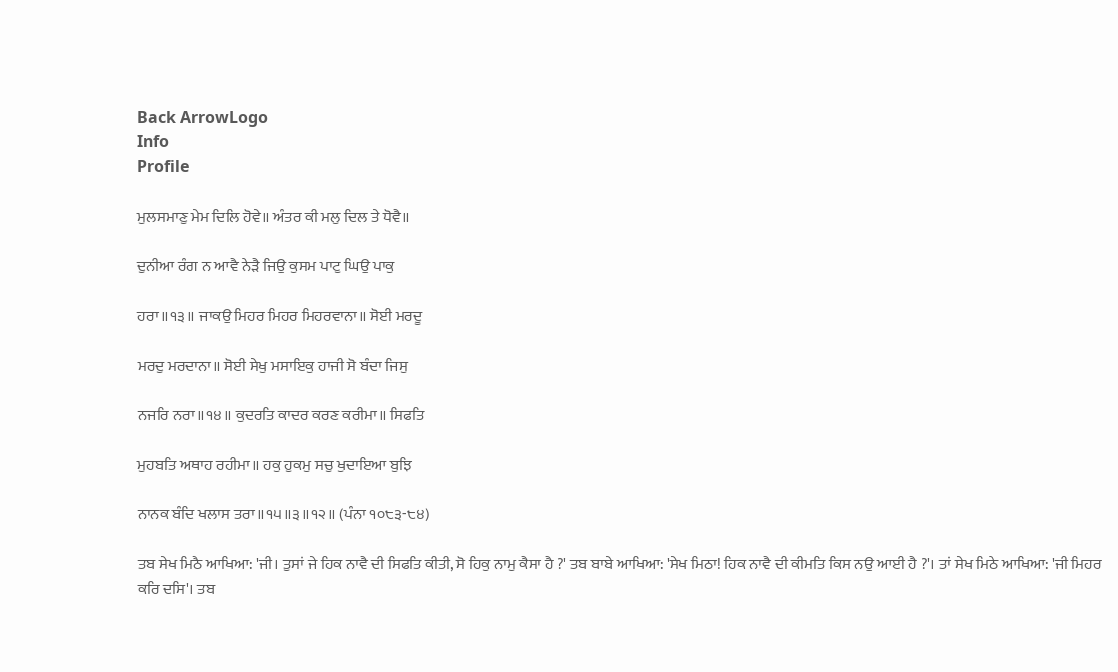Back ArrowLogo
Info
Profile

ਮੁਲਸਮਾਣੁ ਮੇਮ ਦਿਲਿ ਹੋਵੇ॥ ਅੰਤਰ ਕੀ ਮਲੁ ਦਿਲ ਤੇ ਧੋਵੈ॥

ਦੁਨੀਆ ਰੰਗ ਨ ਆਵੈ ਨੇੜੈ ਜਿਉ ਕੁਸਮ ਪਾਟੁ ਘਿਉ ਪਾਕੁ

ਹਰਾ॥੧੩॥ ਜਾਕਉ ਮਿਹਰ ਮਿਹਰ ਮਿਹਰਵਾਨਾ॥ ਸੋਈ ਮਰਦੂ

ਮਰਦੁ ਮਰਦਾਨਾ॥ ਸੋਈ ਸੇਖੁ ਮਸਾਇਕੁ ਹਾਜੀ ਸੋ ਬੰਦਾ ਜਿਸੁ

ਨਜਰਿ ਨਰਾ॥੧੪॥ ਕੁਦਰਤਿ ਕਾਦਰ ਕਰਣ ਕਰੀਮਾ॥ ਸਿਫਤਿ

ਮੁਹਬਤਿ ਅਥਾਹ ਰਹੀਮਾ॥ ਹਕੁ ਹੁਕਮੁ ਸਚੁ ਖੁਦਾਇਆ ਬੁਝਿ

ਨਾਨਕ ਬੰਦਿ ਖਲਾਸ ਤਰਾ॥੧੫॥੩॥੧੨॥ (ਪੰਨਾ ੧੦੮੩-੮੪)

ਤਬ ਸੇਖ ਮਿਠੈ ਆਖਿਆ: 'ਜੀ। ਤੁਸਾਂ ਜੇ ਹਿਕ ਨਾਵੈ ਦੀ ਸਿਫਤਿ ਕੀਤੀ, ਸੋ ਹਿਕੁ ਨਾਮੁ ਕੈਸਾ ਹੈ ?' ਤਬ ਬਾਬੇ ਆਖਿਆ: 'ਸੇਖ ਮਿਠਾ! ਹਿਕ ਨਾਵੈ ਦੀ ਕੀਮਤਿ ਕਿਸ ਨਉ ਆਈ ਹੈ ?'। ਤਾਂ ਸੇਖ ਮਿਠੇ ਆਖਿਆ: 'ਜੀ ਮਿਹਰ ਕਰਿ ਦਸਿ'। ਤਬ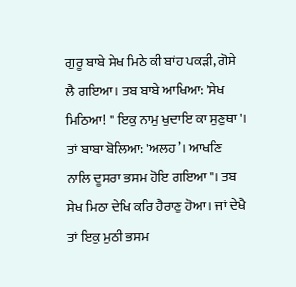ਗੁਰੂ ਬਾਬੇ ਸੇਖ ਮਿਠੇ ਕੀ ਬਾਂਹ ਪਕੜੀ, ਗੋਸੇ ਲੈ ਗਇਆ। ਤਬ ਬਾਬੇ ਆਖਿਆ: 'ਸੇਖ ਮਿਠਿਆ! " ਇਕੁ ਨਾਮੁ ਖੁਦਾਇ ਕਾ ਸੁਣੁਥਾ'। ਤਾਂ ਬਾਬਾ ਬੋਲਿਆ: 'ਅਲਹ’। ਆਖਣਿ ਨਾਲਿ ਦੂਸਰਾ ਭਸਮ ਹੋਇ ਗਇਆ"। ਤਬ ਸੇਖ ਮਿਠਾ ਦੇਖਿ ਕਰਿ ਹੈਰਾਣੁ ਹੋਆ। ਜਾਂ ਦੇਖੈ ਤਾਂ ਇਕੁ ਮੁਠੀ ਭਸਮ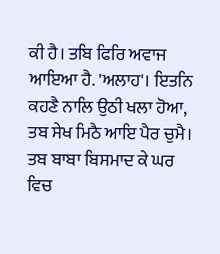ਕੀ ਹੈ। ਤਬਿ ਫਿਰਿ ਅਵਾਜ ਆਇਆ ਹੈ. 'ਅਲਾਹ'। ਇਤਨਿ ਕਹਣੈ ਨਾਲਿ ਉਠੀ ਖਲਾ ਹੋਆ, ਤਬ ਸੇਖ ਮਿਠੈ ਆਇ ਪੈਰ ਚੁਮੈ। ਤਬ ਬਾਬਾ ਬਿਸਮਾਦ ਕੇ ਘਰ ਵਿਚ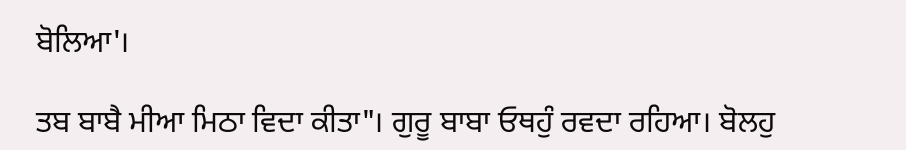ਬੋਲਿਆ'।

ਤਬ ਬਾਬੈ ਮੀਆ ਮਿਠਾ ਵਿਦਾ ਕੀਤਾ"। ਗੁਰੂ ਬਾਬਾ ਓਥਹੁੰ ਰਵਦਾ ਰਹਿਆ। ਬੋਲਹੁ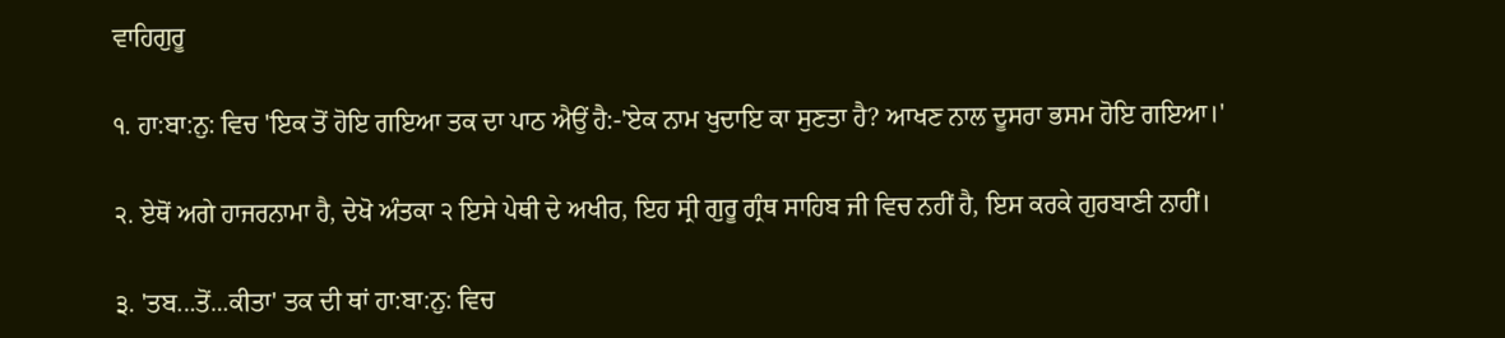ਵਾਹਿਗੁਰੂ

੧. ਹਾ:ਬਾ:ਨੁ: ਵਿਚ 'ਇਕ ਤੋਂ ਹੋਇ ਗਇਆ ਤਕ ਦਾ ਪਾਠ ਐਉਂ ਹੈ:-'ਏਕ ਨਾਮ ਖੁਦਾਇ ਕਾ ਸੁਣਤਾ ਹੈ? ਆਖਣ ਨਾਲ ਦੂਸਰਾ ਭਸਮ ਹੋਇ ਗਇਆ।'

੨. ਏਥੋਂ ਅਗੇ ਹਾਜਰਨਾਮਾ ਹੈ, ਦੇਖੋ ਅੰਤਕਾ ੨ ਇਸੇ ਪੇਥੀ ਦੇ ਅਖੀਰ, ਇਹ ਸ੍ਰੀ ਗੁਰੂ ਗ੍ਰੰਥ ਸਾਹਿਬ ਜੀ ਵਿਚ ਨਹੀਂ ਹੈ, ਇਸ ਕਰਕੇ ਗੁਰਬਾਣੀ ਨਾਹੀਂ।

੩. 'ਤਬ...ਤੋਂ...ਕੀਤਾ' ਤਕ ਦੀ ਥਾਂ ਹਾ:ਬਾ:ਨੁ: ਵਿਚ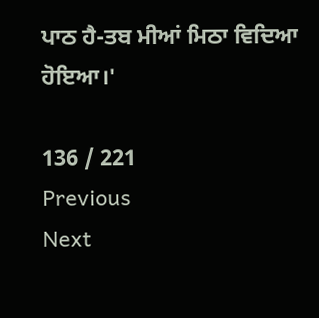ਪਾਠ ਹੈ-ਤਬ ਮੀਆਂ ਮਿਠਾ ਵਿਦਿਆ ਹੋਇਆ।'

136 / 221
Previous
Next